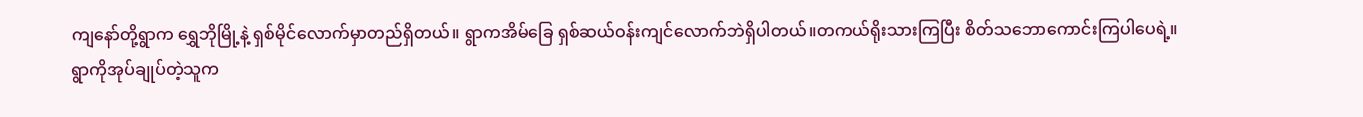ကျနော်တို့ရွာက ရွှေဘိုမြို့နဲ့ ရှစ်မိုင်လောက်မှာတည်ရှိတယ်။ ရွာကအိမ်ခြေ ရှစ်ဆယ်ဝန်းကျင်လောက်ဘဲရှိပါတယ်။တကယ်ရိုးသားကြပြီး စိတ်သဘောကောင်းကြပါပေရဲ့။
ရွာကိုအုပ်ချုပ်တဲ့သူက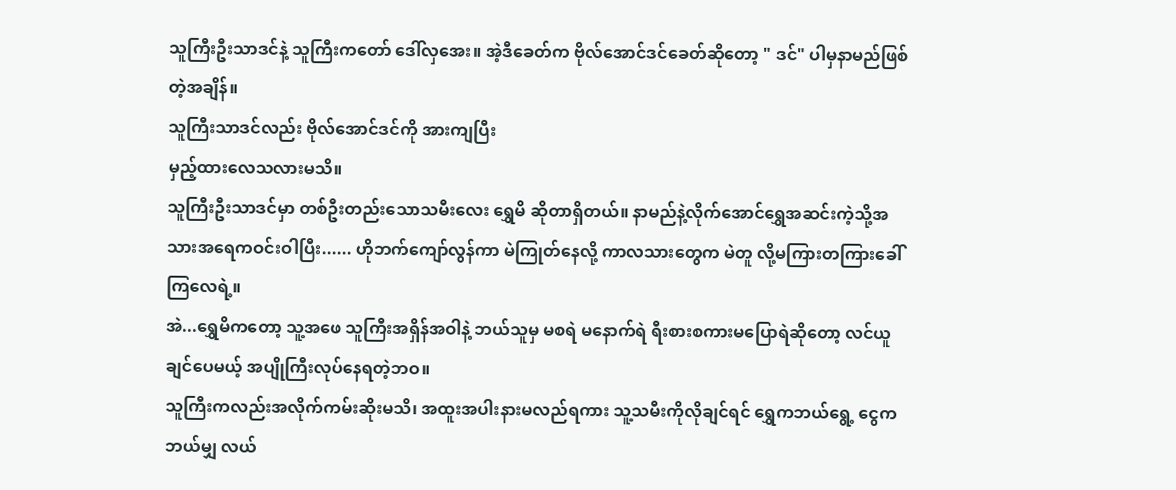သူကြီးဦးသာဒင်နဲ့ သူကြီးကတော် ဒေါ်လှအေး။ အဲ့ဒီခေတ်က ဗိုလ်အောင်ဒင်ခေတ်ဆိုတော့ " ဒင်" ပါမှနာမည်ဖြစ်တဲ့အချိန်။
သူကြီးသာဒင်လည်း ဗိုလ်အောင်ဒင်ကို အားကျပြီး
မှည့်ထားလေသလားမသိ။
သူကြီးဦးသာဒင်မှာ တစ်ဦးတည်းသောသမီးလေး ရွှေမိ ဆိုတာရှိတယ်။ နာမည်နဲ့လိုက်အောင်ရွှေအဆင်းကဲ့သို့အသားအရေကဝင်းဝါပြီး...... ဟိုဘက်ကျော်လွန်ကာ မဲကြုတ်နေလို့ ကာလသားတွေက မဲတူ လို့မကြားတကြားခေါ်ကြလေရဲ့။
အဲ...ရွှေမိကတော့ သူ့အဖေ သူကြီးအရှိန်အဝါနဲ့ ဘယ်သူမှ မစရဲ မနောက်ရဲ ရီးစားစကားမပြောရဲဆိုတော့ လင်ယူချင်ပေမယ့် အပျိုကြီးလုပ်နေရတဲ့ဘဝ။
သူကြီးကလည်းအလိုက်ကမ်းဆိုးမသိ၊ အထူးအပါးနားမလည်ရကား သူ့သမီးကိုလိုချင်ရင် ရွှေကဘယ်ရွေ့ ငွေကဘယ်မျှ လယ်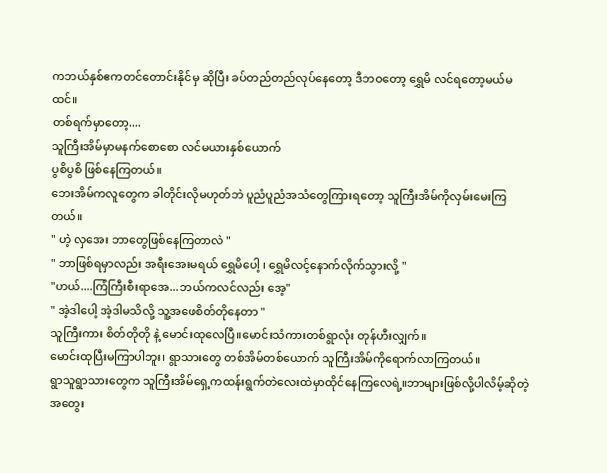ကဘယ်နှစ်ဧကတင်တောင်းနိုင်မှ ဆိုပြီး ခပ်တည်တည်လုပ်နေတော့ ဒီဘဝတော့ ရွှေမိ လင်ရတော့မယ်မထင်။
တစ်ရက်မှာတော့....
သူကြီးအိမ်မှာမနက်စောစော လင်မယားနှစ်ယောက်
ပွစိပွစိ ဖြစ်နေကြတယ်။
ဘေးအိမ်ကလူတွေက ခါတိုင်းလိုမဟုတ်ဘဲ ပူညံပူညံအသံတွေကြားရတော့ သူကြီးအိမ်ကိုလှမ်းမေးကြတယ်။
" ဟဲ့ လှအေး ဘာတွေဖြစ်နေကြတာလဲ "
" ဘာဖြစ်ရမှာလည်း အရီးအေးမရယ် ရွှေမိပေါ့ ၊ ရွှေမိလင့်နောက်လိုက်သွားလို့ "
"ဟယ်....ကြံကြီးစီးရာအေ...ဘယ်ကလင်လည်း အေ့"
" အဲ့ဒါပေါ့ အဲ့ဒါမသိလို့ သူ့အဖေစိတ်တိုနေတာ "
သူကြီးကား စိတ်တိုတို နဲ့ မောင်းထုလေပြီ။မောင်းသံကားတစ်ရွာလုံး တုန်ဟီးလျှက်။
မောင်းထုပြီးမကြာပါဘူး၊ ရွာသားတွေ တစ်အိမ်တစ်ယောက် သူကြီးအိမ်ကိုရောက်လာကြတယ်။
ရွာသူရွာသားတွေက သူကြီးအိမ်ရှေ့ကထန်းရွက်တဲလေးထဲမှာထိုင်နေကြလေရဲ့။ဘာများဖြစ်လို့ပါလိမ့်ဆိုတဲ့အတွေး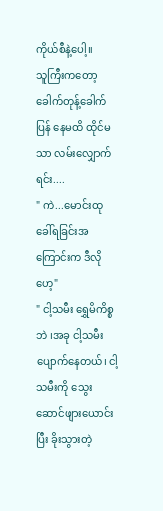ကိုယ်စီနဲ့ပေါ့။
သူကြီးကတော့ခေါက်တုန့်ခေါက်ပြန် နေမထိ ထိုင်မသာ လမ်းလျှောက်ရင်း....
" ကဲ...မောင်းထုခေါ်ရခြင်းအကြောင်းက ဒီလိုဟေ့"
" ငါ့သမီး ရွှေမိကိစ္စ ဘဲ ၊အခု ငါ့သမီးပျောက်နေတယ်၊ ငါ့သမီးကို သွေးဆောင်ဖျားယောင်းပြီး ခိုးသွားတဲ့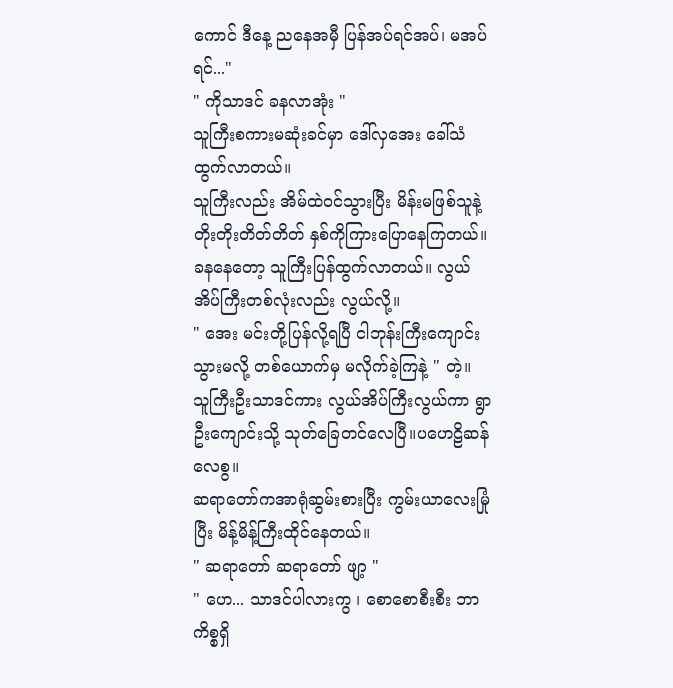ကောင် ဒီနေ့ ညနေအမှီ ပြန်အပ်ရင်အပ်၊ မအပ်ရင်..."
" ကိုသာဒင် ခနလာအုံး "
သူကြီးစကားမဆုံးခင်မှာ ဒေါ်လှအေး ခေါ်သံထွက်လာတယ်။
သူကြီးလည်း အိမ်ထဲဝင်သွားပြီး မိန်းမဖြစ်သူနဲ့ တိုးတိုးတိတ်တိတ် နှစ်ကိုကြားပြောနေကြတယ်။
ခနနေတော့ သူကြီးပြန်ထွက်လာတယ်။ လွယ်အိပ်ကြီးတစ်လုံးလည်း လွယ်လို့။
" အေး မင်းတို့ပြန်လို့ရပြီ ငါဘုန်းကြီးကျောင်းသွားမလို့ တစ်ယောက်မှ မလိုက်ခဲ့ကြနဲ့ " တဲ့။
သူကြီးဦးသာဒင်ကား လွယ်အိပ်ကြီးလွယ်ကာ ရွာဦးကျောင်းသို့ သုတ်ခြေတင်လေပြီ။ပဟေဠိဆန်လေစွ။
ဆရာတော်ကအာရုံဆွမ်းစားပြီး ကွမ်းယာလေးမြုံပြီး မိန့်မိန့်ကြီးထိုင်နေတယ်။
" ဆရာတော် ဆရာတော် ဖျာ့ "
" ဟေ... သာဒင်ပါလားကွ ၊ စောစောစီးစီး ဘာကိစ္စရှိ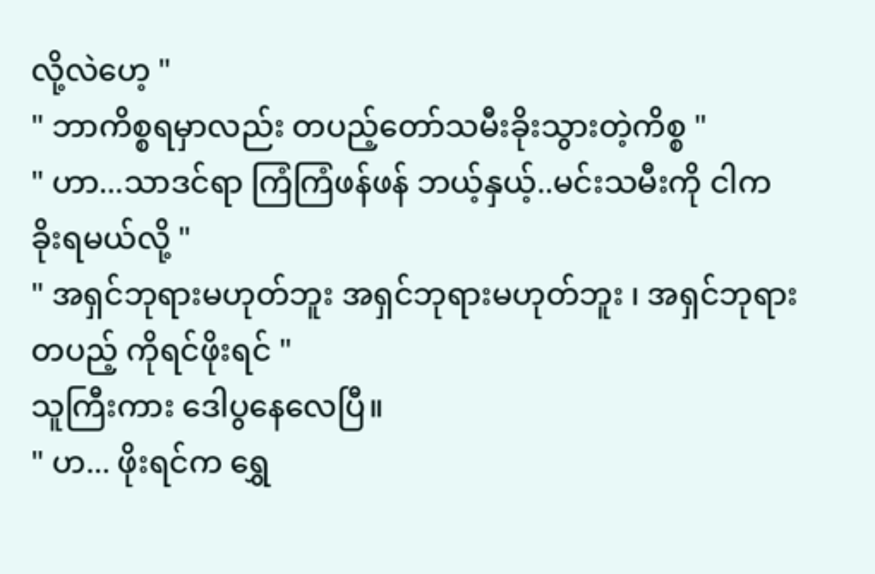လို့လဲဟေ့ "
" ဘာကိစ္စရမှာလည်း တပည့်တော်သမီးခိုးသွားတဲ့ကိစ္စ "
" ဟာ...သာဒင်ရာ ကြံကြံဖန်ဖန် ဘယ့်နှယ့်..မင်းသမီးကို ငါကခိုးရမယ်လို့ "
" အရှင်ဘုရားမဟုတ်ဘူး အရှင်ဘုရားမဟုတ်ဘူး ၊ အရှင်ဘုရားတပည့် ကိုရင်ဖိုးရင် "
သူကြီးကား ဒေါပွနေလေပြီ။
" ဟ... ဖိုးရင်က ရွှေ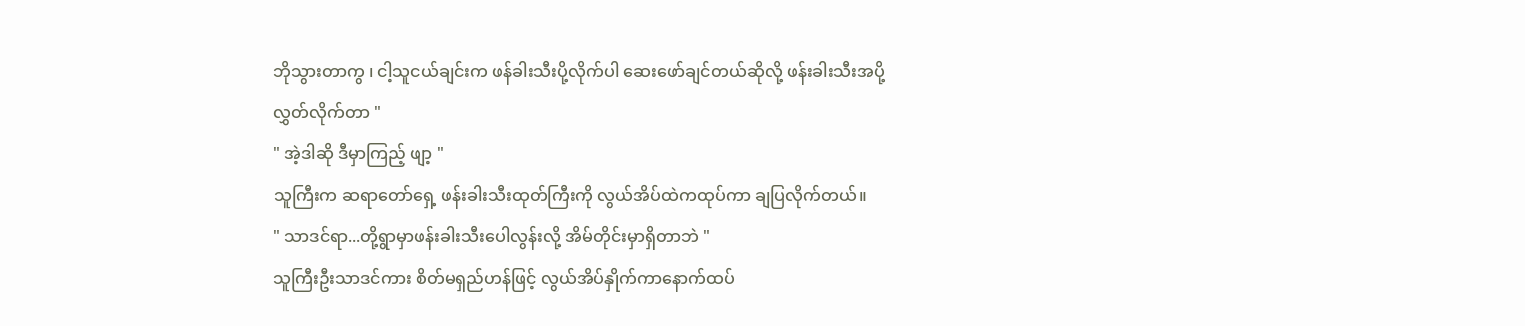ဘိုသွားတာကွ ၊ ငါ့သူငယ်ချင်းက ဖန်ခါးသီးပို့လိုက်ပါ ဆေးဖော်ချင်တယ်ဆိုလို့ ဖန်းခါးသီးအပို့လွှတ်လိုက်တာ "
" အဲ့ဒါဆို ဒီမှာကြည့် ဖျာ့ "
သူကြီးက ဆရာတော်ရှေ့ ဖန်းခါးသီးထုတ်ကြီးကို လွယ်အိပ်ထဲကထုပ်ကာ ချပြလိုက်တယ်။
" သာဒင်ရာ...တို့ရွာမှာဖန်းခါးသီးပေါလွန်းလို့ အိမ်တိုင်းမှာရှိတာဘဲ "
သူကြီးဦးသာဒင်ကား စိတ်မရှည်ဟန်ဖြင့် လွယ်အိပ်နှိုက်ကာနောက်ထပ်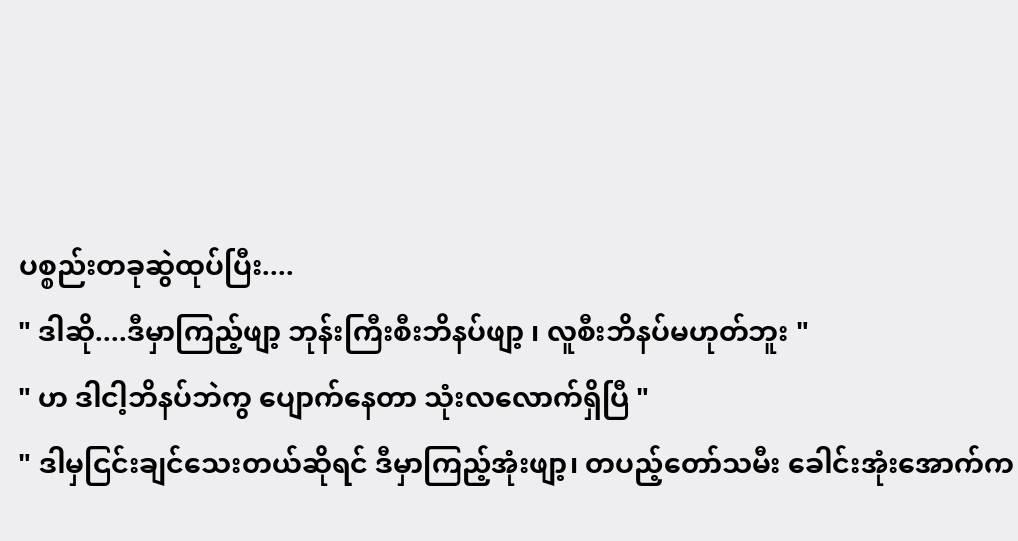ပစ္စည်းတခုဆွဲထုပ်ပြီး....
" ဒါဆို....ဒီမှာကြည့်ဖျာ့ ဘုန်းကြီးစီးဘိနပ်ဖျာ့ ၊ လူစီးဘိနပ်မဟုတ်ဘူး "
" ဟ ဒါငါ့ဘိနပ်ဘဲကွ ပျောက်နေတာ သုံးလလောက်ရှိပြီ "
" ဒါမှငြင်းချင်သေးတယ်ဆိုရင် ဒီမှာကြည့်အုံးဖျာ့၊ တပည့်တော်သမီး ခေါင်းအုံးအောက်က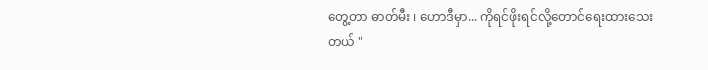တွေ့တာ ဓာတ်မီး ၊ ဟောဒီမှာ... ကိုရင်ဖိုးရင်လို့တောင်ရေးထားသေးတယ် "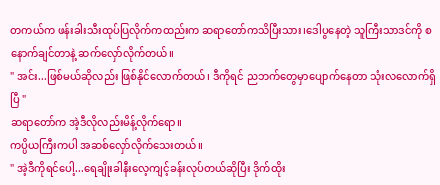တကယ်က ဖန်းခါးသီးထုပ်ပြလိုက်ကထည်းက ဆရာတော်ကသိပြီးသား၊ဒေါပွနေတဲ့ သူကြီးသာဒင်ကို စနောက်ချင်တာနဲ့ ဆက်လှော်လိုက်တယ်။
" အင်း...ဖြစ်မယ်ဆိုလည်း ဖြစ်နိုင်လောက်တယ်၊ ဒီကိုရင် ညဘက်တွေမှာပျောက်နေတာ သုံးလလောက်ရှိပြီ "
ဆရာတော်က အဲ့ဒီလိုလည်းမိန့်လိုက်ရော။
ကပ္ပိယကြီးကပါ အဆစ်လှော်လိုက်သေးတယ်။
" အဲ့ဒီကိုရင်ပေါ့...ရေချိုးခါနီးလေ့ကျင့်ခန်းလုပ်တယ်ဆိုပြီး ဒိုက်ထိုး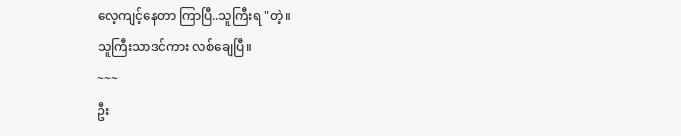လေ့ကျင့်နေတာ ကြာပြီ..သူကြီးရ "တဲ့။
သူကြီးသာဒင်ကား လစ်ချေပြီ။
~~~
ဦး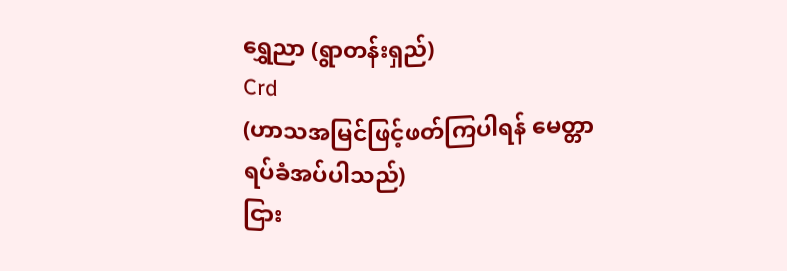ရွှေညာ (ရွာတန်းရှည်)
Crd
(ဟာသအမြင်ဖြင့်ဖတ်ကြပါရန် မေတ္တာရပ်ခံအပ်ပါသည်)
ငြား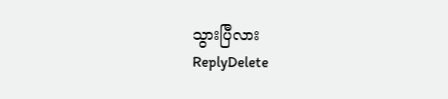သွားပြီလား
ReplyDelete